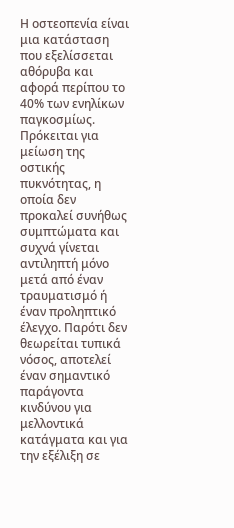Η οστεοπενία είναι μια κατάσταση που εξελίσσεται αθόρυβα και αφορά περίπου το 40% των ενηλίκων παγκοσμίως. Πρόκειται για μείωση της οστικής πυκνότητας, η οποία δεν προκαλεί συνήθως συμπτώματα και συχνά γίνεται αντιληπτή μόνο μετά από έναν τραυματισμό ή έναν προληπτικό έλεγχο. Παρότι δεν θεωρείται τυπικά νόσος, αποτελεί έναν σημαντικό παράγοντα κινδύνου για μελλοντικά κατάγματα και για την εξέλιξη σε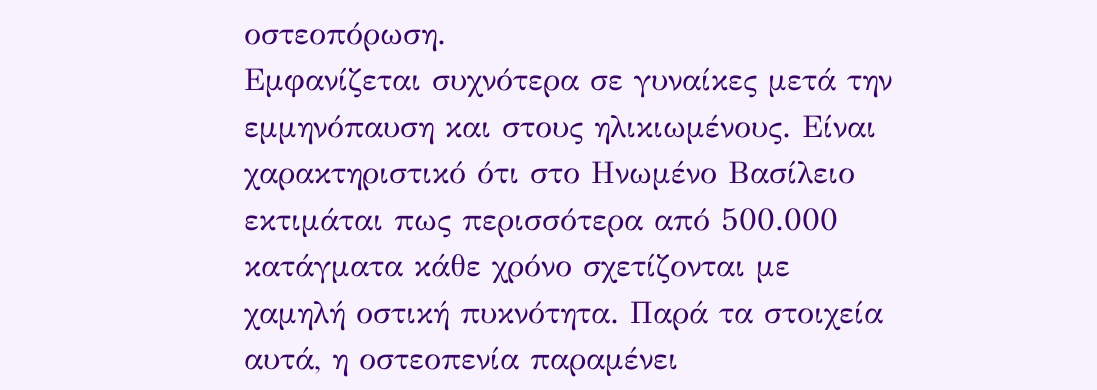οστεοπόρωση.
Εμφανίζεται συχνότερα σε γυναίκες μετά την εμμηνόπαυση και στους ηλικιωμένους. Είναι χαρακτηριστικό ότι στο Ηνωμένο Βασίλειο εκτιμάται πως περισσότερα από 500.000 κατάγματα κάθε χρόνο σχετίζονται με χαμηλή οστική πυκνότητα. Παρά τα στοιχεία αυτά, η οστεοπενία παραμένει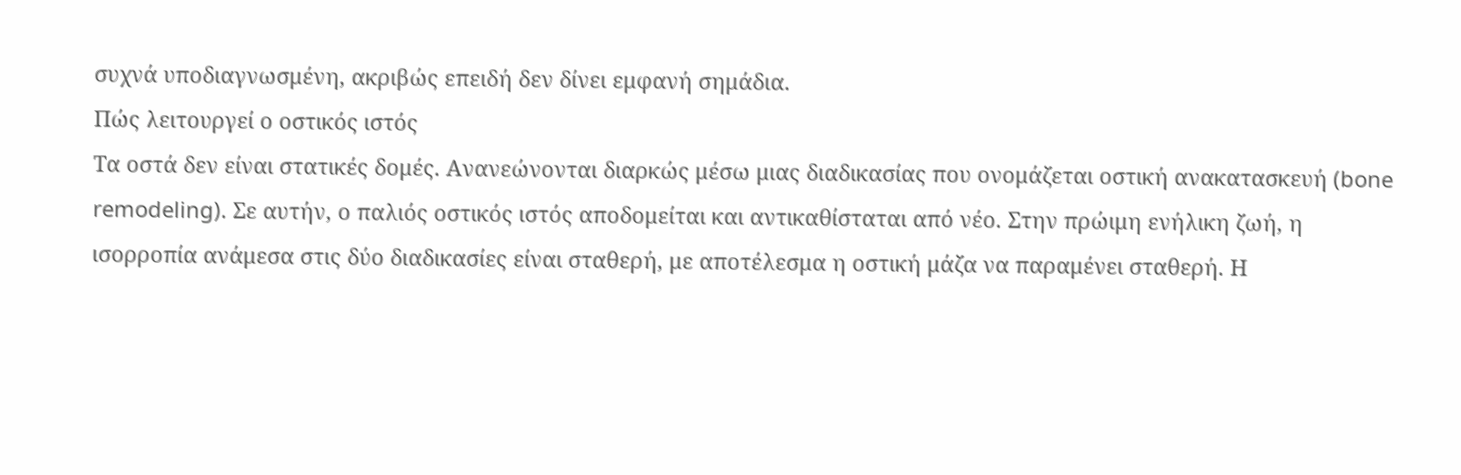συχνά υποδιαγνωσμένη, ακριβώς επειδή δεν δίνει εμφανή σημάδια.
Πώς λειτουργεί ο οστικός ιστός
Τα οστά δεν είναι στατικές δομές. Ανανεώνονται διαρκώς μέσω μιας διαδικασίας που ονομάζεται οστική ανακατασκευή (bone remodeling). Σε αυτήν, ο παλιός οστικός ιστός αποδομείται και αντικαθίσταται από νέο. Στην πρώιμη ενήλικη ζωή, η ισορροπία ανάμεσα στις δύο διαδικασίες είναι σταθερή, με αποτέλεσμα η οστική μάζα να παραμένει σταθερή. Η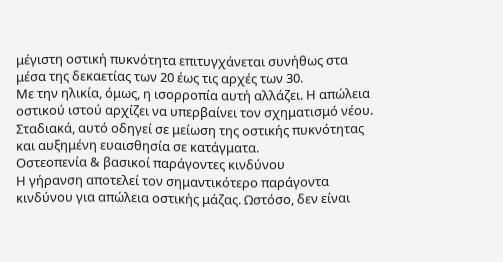μέγιστη οστική πυκνότητα επιτυγχάνεται συνήθως στα μέσα της δεκαετίας των 20 έως τις αρχές των 30.
Με την ηλικία, όμως, η ισορροπία αυτή αλλάζει. Η απώλεια οστικού ιστού αρχίζει να υπερβαίνει τον σχηματισμό νέου. Σταδιακά, αυτό οδηγεί σε μείωση της οστικής πυκνότητας και αυξημένη ευαισθησία σε κατάγματα.
Οστεοπενία & βασικοί παράγοντες κινδύνου
Η γήρανση αποτελεί τον σημαντικότερο παράγοντα κινδύνου για απώλεια οστικής μάζας. Ωστόσο, δεν είναι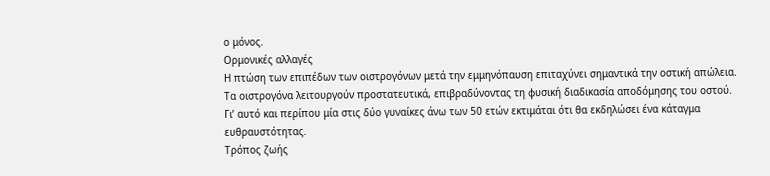ο μόνος.
Ορμονικές αλλαγές
Η πτώση των επιπέδων των οιστρογόνων μετά την εμμηνόπαυση επιταχύνει σημαντικά την οστική απώλεια. Τα οιστρογόνα λειτουργούν προστατευτικά, επιβραδύνοντας τη φυσική διαδικασία αποδόμησης του οστού. Γι’ αυτό και περίπου μία στις δύο γυναίκες άνω των 50 ετών εκτιμάται ότι θα εκδηλώσει ένα κάταγμα ευθραυστότητας.
Τρόπος ζωής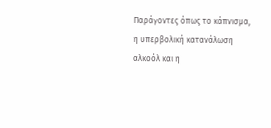Παράγοντες όπως το κάπνισμα, η υπερβολική κατανάλωση αλκοόλ και η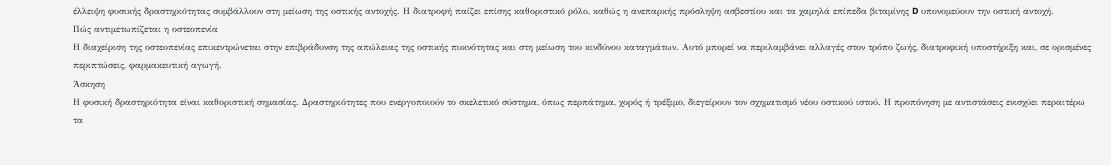έλλειψη φυσικής δραστηριότητας συμβάλλουν στη μείωση της οστικής αντοχής. Η διατροφή παίζει επίσης καθοριστικό ρόλο, καθώς η ανεπαρκής πρόσληψη ασβεστίου και τα χαμηλά επίπεδα βιταμίνης D υπονομεύουν την οστική αντοχή.
Πώς αντιμετωπίζεται η οστεοπενία
Η διαχείριση της οστεοπενίας επικεντρώνεται στην επιβράδυνση της απώλειας της οστικής πυκνότητας και στη μείωση του κινδύνου καταγμάτων. Αυτό μπορεί να περιλαμβάνει αλλαγές στον τρόπο ζωής, διατροφική υποστήριξη και, σε ορισμένες περιπτώσεις, φαρμακευτική αγωγή.
Άσκηση
Η φυσική δραστηριότητα είναι καθοριστική σημασίας. Δραστηριότητες που ενεργοποιούν το σκελετικό σύστημα, όπως περπάτημα, χορός ή τρέξιμο, διεγείρουν τον σχηματισμό νέου οστικού ιστού. Η προπόνηση με αντιστάσεις ενισχύει περαιτέρω τα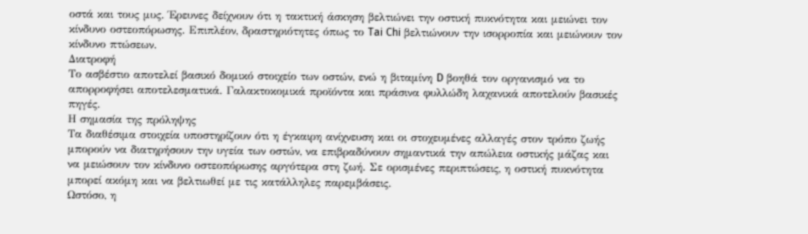οστά και τους μυς. Έρευνες δείχνουν ότι η τακτική άσκηση βελτιώνει την οστική πυκνότητα και μειώνει τον κίνδυνο οστεοπόρωσης. Επιπλέον, δραστηριότητες όπως το Tai Chi βελτιώνουν την ισορροπία και μειώνουν τον κίνδυνο πτώσεων.
Διατροφή
Το ασβέστιο αποτελεί βασικό δομικό στοιχείο των οστών, ενώ η βιταμίνη D βοηθά τον οργανισμό να το απορροφήσει αποτελεσματικά. Γαλακτοκομικά προϊόντα και πράσινα φυλλώδη λαχανικά αποτελούν βασικές πηγές.
Η σημασία της πρόληψης
Τα διαθέσιμα στοιχεία υποστηρίζουν ότι η έγκαιρη ανίχνευση και οι στοχευμένες αλλαγές στον τρόπο ζωής μπορούν να διατηρήσουν την υγεία των οστών, να επιβραδύνουν σημαντικά την απώλεια οστικής μάζας και να μειώσουν τον κίνδυνο οστεοπόρωσης αργότερα στη ζωή. Σε ορισμένες περιπτώσεις, η οστική πυκνότητα μπορεί ακόμη και να βελτιωθεί με τις κατάλληλες παρεμβάσεις.
Ωστόσο, η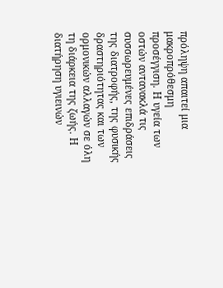πρόληψη απαιτεί μια μακροπρόθεσμη προσέγγιση. Η υγεία των οστών αντανακλά τις συσσωρευμένες επιδράσεις της διατροφής, της φυσικής δραστηριότητας και των ορμονικών αλλαγών σε όλη τη διάρκεια της ζωής. Η διατήρηση υγιεινών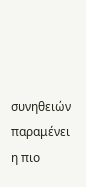συνηθειών παραμένει η πιο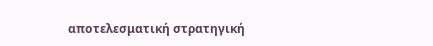αποτελεσματική στρατηγική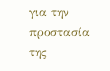για την προστασία της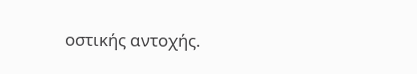οστικής αντοχής.